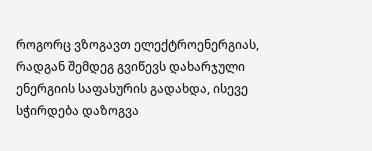როგორც ვზოგავთ ელექტროენერგიას, რადგან შემდეგ გვიწევს დახარჯული ენერგიის საფასურის გადახდა, ისევე სჭირდება დაზოგვა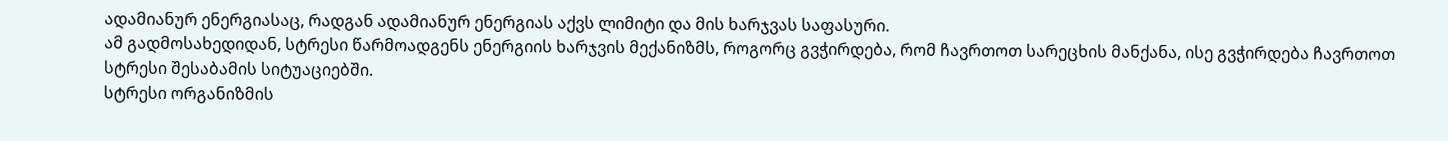ადამიანურ ენერგიასაც, რადგან ადამიანურ ენერგიას აქვს ლიმიტი და მის ხარჯვას საფასური.
ამ გადმოსახედიდან, სტრესი წარმოადგენს ენერგიის ხარჯვის მექანიზმს, როგორც გვჭირდება, რომ ჩავრთოთ სარეცხის მანქანა, ისე გვჭირდება ჩავრთოთ სტრესი შესაბამის სიტუაციებში.
სტრესი ორგანიზმის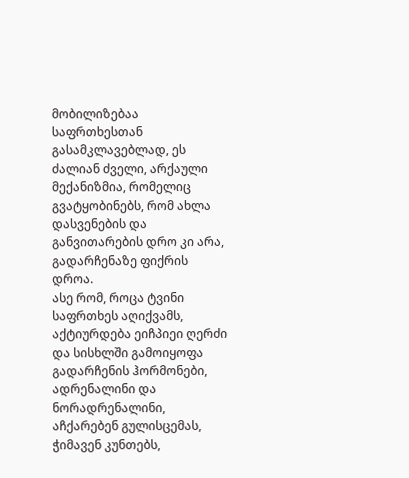მობილიზებაა საფრთხესთან გასამკლავებლად, ეს ძალიან ძველი, არქაული მექანიზმია, რომელიც გვატყობინებს, რომ ახლა დასვენების და განვითარების დრო კი არა, გადარჩენაზე ფიქრის დროა.
ასე რომ, როცა ტვინი საფრთხეს აღიქვამს, აქტიურდება ეიჩპიეი ღერძი და სისხლში გამოიყოფა გადარჩენის ჰორმონები, ადრენალინი და ნორადრენალინი, აჩქარებენ გულისცემას, ჭიმავენ კუნთებს,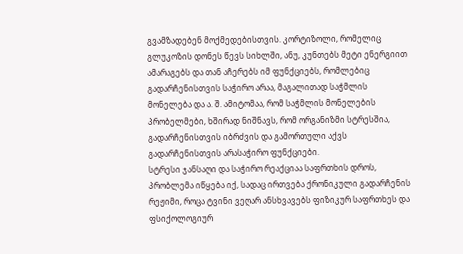გვამზადებენ მოქმედებისთვის. კორტიზოლი, რომელიც გლუკოზის დონეს წევს სიხლში, ანუ, კუნთებს მეტი ენერგიით ამარაგებს და თან აჩერებს იმ ფუნქციებს, რომლებიც გადარჩენისთვის საჭირო არაა, მაგალითად საჭმლის მონელება და ა. შ. ამიტომაა, რომ საჭმლის მონელების პრობელმები, ხშირად ნიშნავს, რომ ორგანიზმი სტრესშია, გადარჩენისთვის იბრძვის და გამორთული აქვს გადარჩენისთვის არასაჭირო ფუნქციები.
სტრესი ჯანსაღი და საჭირო რეაქციაა საფრთხის დროს, პრობლემა იწყება იქ, სადაც ირთვება ქრონიკული გადარჩენის რეჟიმი, როცა ტვინი ვეღარ ანსხვავებს ფიზიკურ საფრთხეს და ფსიქოლოგიურ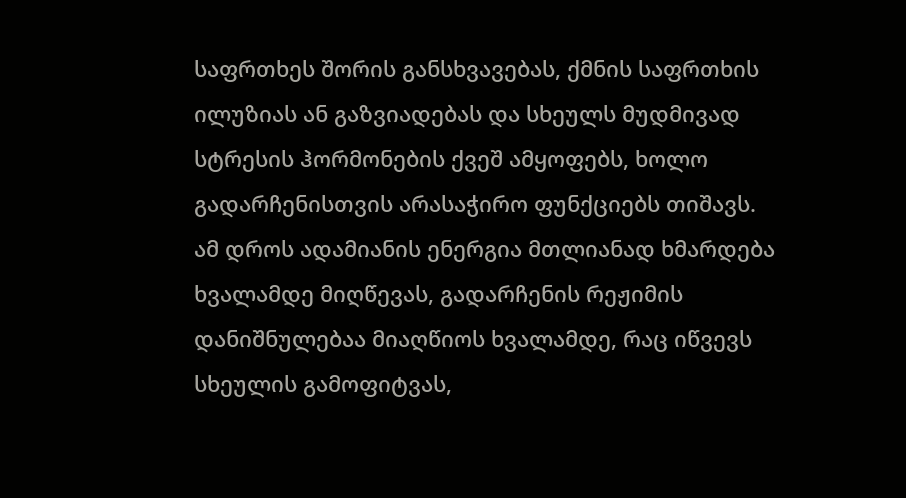საფრთხეს შორის განსხვავებას, ქმნის საფრთხის ილუზიას ან გაზვიადებას და სხეულს მუდმივად სტრესის ჰორმონების ქვეშ ამყოფებს, ხოლო გადარჩენისთვის არასაჭირო ფუნქციებს თიშავს.
ამ დროს ადამიანის ენერგია მთლიანად ხმარდება ხვალამდე მიღწევას, გადარჩენის რეჟიმის დანიშნულებაა მიაღწიოს ხვალამდე, რაც იწვევს სხეულის გამოფიტვას,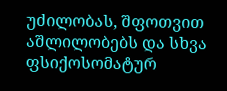უძილობას, შფოთვით აშლილობებს და სხვა ფსიქოსომატურ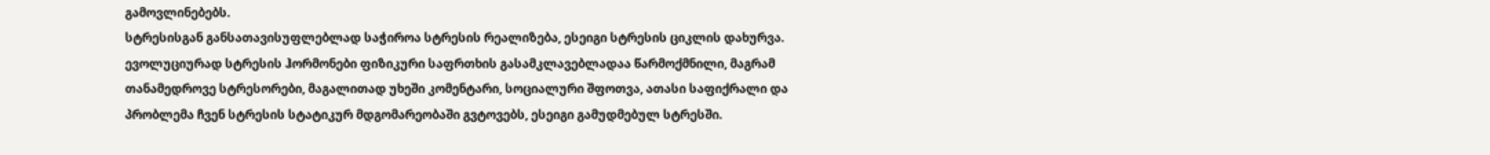გამოვლინებებს.
სტრესისგან განსათავისუფლებლად საჭიროა სტრესის რეალიზება, ესეიგი სტრესის ციკლის დახურვა. ევოლუციურად სტრესის ჰორმონები ფიზიკური საფრთხის გასამკლავებლადაა წარმოქმნილი, მაგრამ თანამედროვე სტრესორები, მაგალითად უხეში კომენტარი, სოციალური შფოთვა, ათასი საფიქრალი და პრობლემა ჩვენ სტრესის სტატიკურ მდგომარეობაში გვტოვებს, ესეიგი გამუდმებულ სტრესში.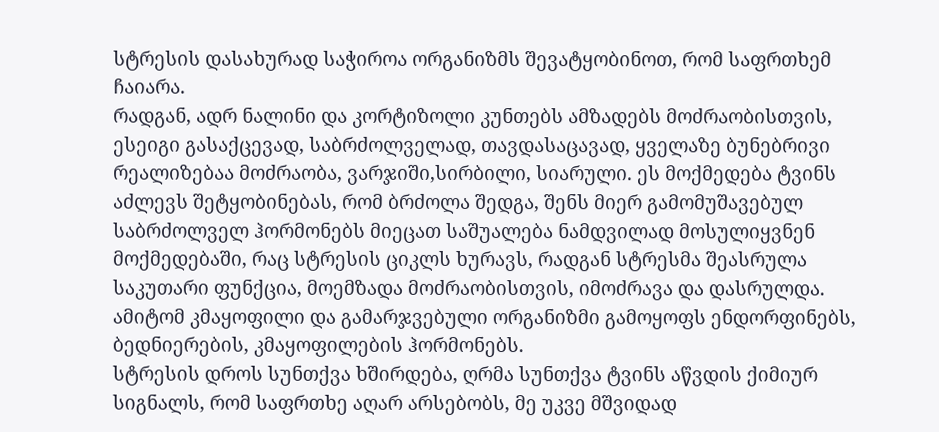სტრესის დასახურად საჭიროა ორგანიზმს შევატყობინოთ, რომ საფრთხემ ჩაიარა.
რადგან, ადრ ნალინი და კორტიზოლი კუნთებს ამზადებს მოძრაობისთვის, ესეიგი გასაქცევად, საბრძოლველად, თავდასაცავად, ყველაზე ბუნებრივი რეალიზებაა მოძრაობა, ვარჯიში,სირბილი, სიარული. ეს მოქმედება ტვინს აძლევს შეტყობინებას, რომ ბრძოლა შედგა, შენს მიერ გამომუშავებულ საბრძოლველ ჰორმონებს მიეცათ საშუალება ნამდვილად მოსულიყვნენ მოქმედებაში, რაც სტრესის ციკლს ხურავს, რადგან სტრესმა შეასრულა საკუთარი ფუნქცია, მოემზადა მოძრაობისთვის, იმოძრავა და დასრულდა. ამიტომ კმაყოფილი და გამარჯვებული ორგანიზმი გამოყოფს ენდორფინებს, ბედნიერების, კმაყოფილების ჰორმონებს.
სტრესის დროს სუნთქვა ხშირდება, ღრმა სუნთქვა ტვინს აწვდის ქიმიურ სიგნალს, რომ საფრთხე აღარ არსებობს, მე უკვე მშვიდად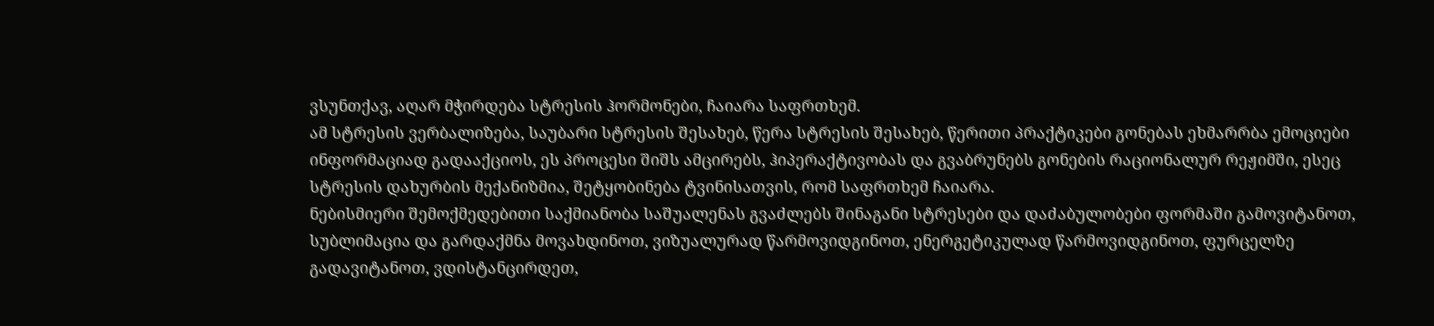ვსუნთქავ, აღარ მჭირდება სტრესის ჰორმონები, ჩაიარა საფრთხემ.
ამ სტრესის ვერბალიზება, საუბარი სტრესის შესახებ, წერა სტრესის შესახებ, წერითი პრაქტიკები გონებას ეხმარრბა ემოციები ინფორმაციად გადააქციოს, ეს პროცესი შიშს ამცირებს, ჰიპერაქტივობას და გვაბრუნებს გონების რაციონალურ რეჟიმში, ესეც სტრესის დახურბის მექანიზმია, შეტყობინება ტვინისათვის, რომ საფრთხემ ჩაიარა.
ნებისმიერი შემოქმედებითი საქმიანობა საშუალენას გვაძლებს შინაგანი სტრესები და დაძაბულობები ფორმაში გამოვიტანოთ, სუბლიმაცია და გარდაქმნა მოვახდინოთ, ვიზუალურად წარმოვიდგინოთ, ენერგეტიკულად წარმოვიდგინოთ, ფურცელზე გადავიტანოთ, ვდისტანცირდეთ,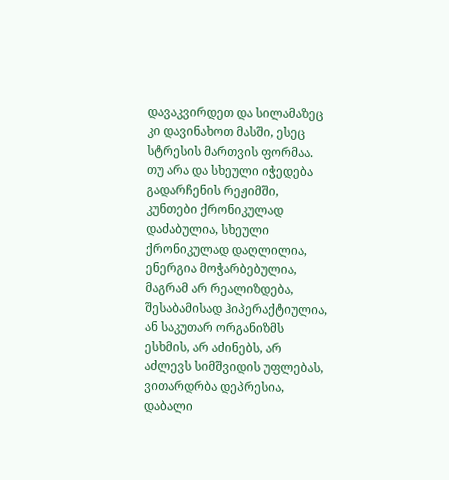დავაკვირდეთ და სილამაზეც კი დავინახოთ მასში, ესეც სტრესის მართვის ფორმაა.
თუ არა და სხეული იჭედება გადარჩენის რეჟიმში, კუნთები ქრონიკულად დაძაბულია, სხეული ქრონიკულად დაღლილია, ენერგია მოჭარბებულია, მაგრამ არ რეალიზდება, შესაბამისად ჰიპერაქტიულია, ან საკუთარ ორგანიზმს ესხმის, არ აძინებს, არ აძლევს სიმშვიდის უფლებას, ვითარდრბა დეპრესია, დაბალი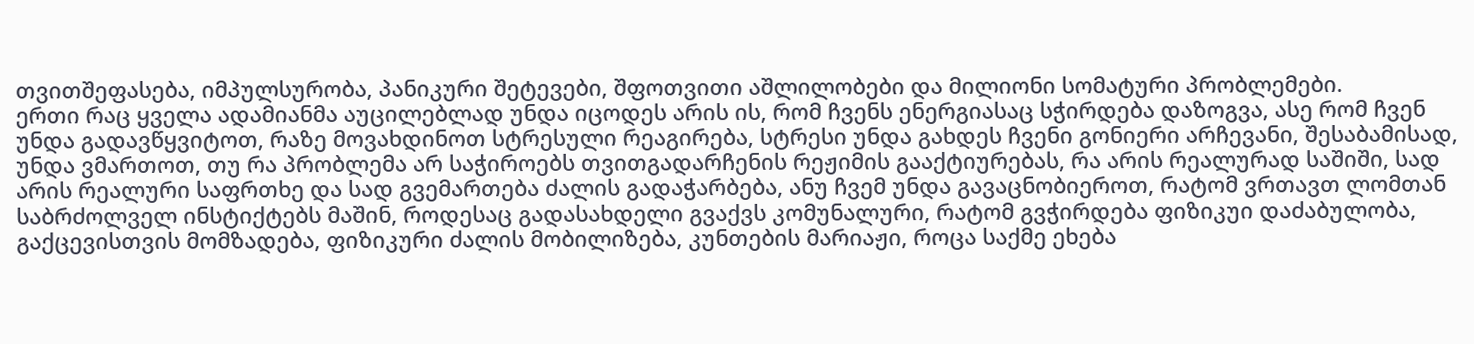თვითშეფასება, იმპულსურობა, პანიკური შეტევები, შფოთვითი აშლილობები და მილიონი სომატური პრობლემები.
ერთი რაც ყველა ადამიანმა აუცილებლად უნდა იცოდეს არის ის, რომ ჩვენს ენერგიასაც სჭირდება დაზოგვა, ასე რომ ჩვენ უნდა გადავწყვიტოთ, რაზე მოვახდინოთ სტრესული რეაგირება, სტრესი უნდა გახდეს ჩვენი გონიერი არჩევანი, შესაბამისად, უნდა ვმართოთ, თუ რა პრობლემა არ საჭიროებს თვითგადარჩენის რეჟიმის გააქტიურებას, რა არის რეალურად საშიში, სად არის რეალური საფრთხე და სად გვემართება ძალის გადაჭარბება, ანუ ჩვემ უნდა გავაცნობიეროთ, რატომ ვრთავთ ლომთან საბრძოლველ ინსტიქტებს მაშინ, როდესაც გადასახდელი გვაქვს კომუნალური, რატომ გვჭირდება ფიზიკუი დაძაბულობა, გაქცევისთვის მომზადება, ფიზიკური ძალის მობილიზება, კუნთების მარიაჟი, როცა საქმე ეხება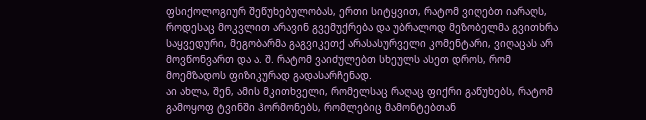ფსიქოლოგიურ შეწუხებულობას, ერთი სიტყვით, რატომ ვიღებთ იარაღს, როდესაც მოკვლით არავინ გვემუქრება და უბრალოდ მეზობელმა გვითხრა საყვედური, მეგობარმა გაგვიკეთქ არასასურველი კომენტარი, ვიღაცას არ მოვწონვართ და ა. შ. რატომ ვაიძულებთ სხეულს ასეთ დროს, რომ მოემზადოს ფიზიკურად გადასარჩენად.
აი ახლა, შენ, ამის მკითხველი, რომელსაც რაღაც ფიქრი გაწუხებს, რატომ გამოყოფ ტვინში ჰორმონებს, რომლებიც მამონტებთან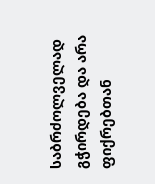საბრძოლველად გჭირდება და არა ფიქრებთან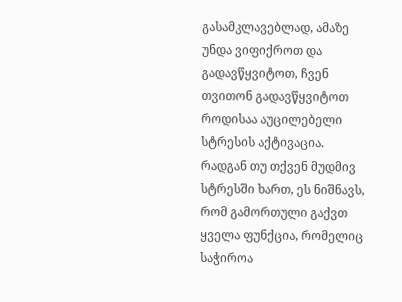გასამკლავებლად, ამაზე უნდა ვიფიქროთ და გადავწყვიტოთ, ჩვენ თვითონ გადავწყვიტოთ როდისაა აუცილებელი სტრესის აქტივაცია. რადგან თუ თქვენ მუდმივ სტრესში ხართ, ეს ნიშნავს, რომ გამორთული გაქვთ ყველა ფუნქცია, რომელიც საჭიროა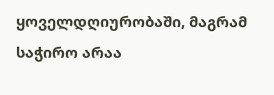ყოველდღიურობაში, მაგრამ საჭირო არაა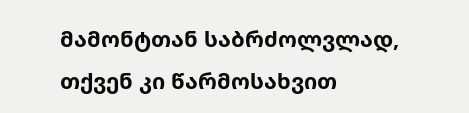მამონტთან საბრძოლვლად, თქვენ კი წარმოსახვით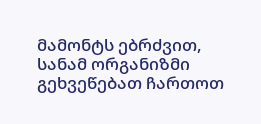მამონტს ებრძვით, სანამ ორგანიზმი გეხვეწებათ ჩართოთ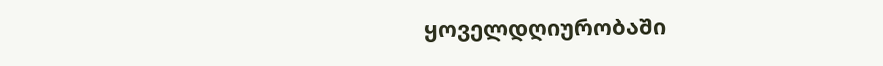ყოველდღიურობაში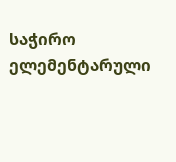საჭირო ელემენტარული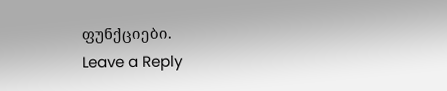ფუნქციები.
Leave a Reply